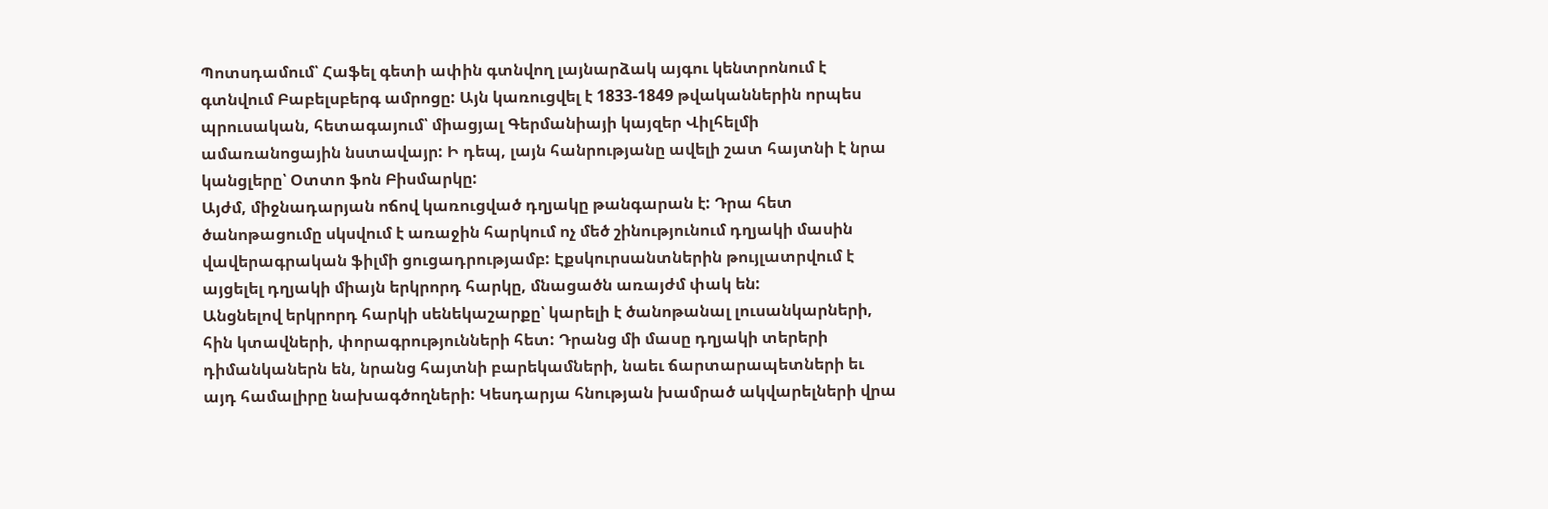Պոտսդամում՝ Հաֆել գետի ափին գտնվող լայնարձակ այգու կենտրոնում է գտնվում Բաբելսբերգ ամրոցը: Այն կառուցվել է 1833-1849 թվականներին որպես պրուսական, հետագայում՝ միացյալ Գերմանիայի կայզեր Վիլհելմի ամառանոցային նստավայր: Ի դեպ, լայն հանրությանը ավելի շատ հայտնի է նրա կանցլերը՝ Օտտո ֆոն Բիսմարկը:
Այժմ, միջնադարյան ոճով կառուցված դղյակը թանգարան է: Դրա հետ ծանոթացումը սկսվում է առաջին հարկում ոչ մեծ շինությունում դղյակի մասին վավերագրական ֆիլմի ցուցադրությամբ: Էքսկուրսանտներին թույլատրվում է այցելել դղյակի միայն երկրորդ հարկը, մնացածն առայժմ փակ են:
Անցնելով երկրորդ հարկի սենեկաշարքը՝ կարելի է ծանոթանալ լուսանկարների, հին կտավների, փորագրությունների հետ: Դրանց մի մասը դղյակի տերերի դիմանկաներն են, նրանց հայտնի բարեկամների, նաեւ ճարտարապետների եւ այդ համալիրը նախագծողների: Կեսդարյա հնության խամրած ակվարելների վրա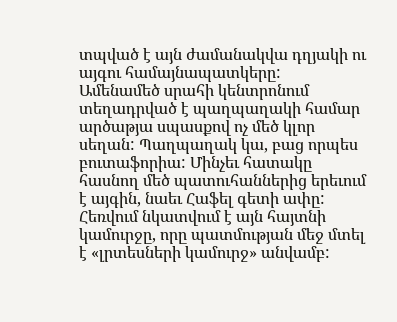տպված է այն ժամանակվա դղյակի ու այգու համայնապատկերը:
Ամենամեծ սրահի կենտրոնում տեղադրված է պաղպաղակի համար արծաթյա սպասքով ոչ մեծ կլոր սեղան: Պաղպաղակ կա, բաց որպես բուտաֆորիա: Մինչեւ հատակը հասնող մեծ պատուհաններից երեւում է այգին, նաեւ Հաֆել գետի ափը: Հեռվում նկատվում է այն հայտնի կամուրջը, որը պատմության մեջ մտել է «լրտեսների կամուրջ» անվամբ: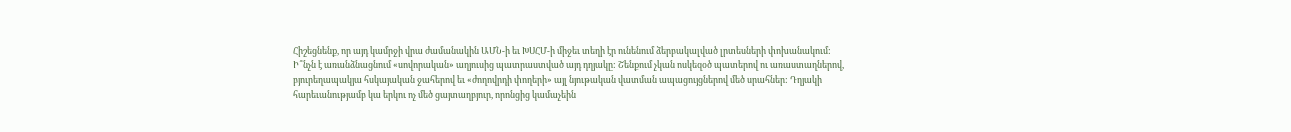Հիշեցնենք, որ այդ կամրջի վրա ժամանակին ԱՄՆ-ի եւ ԽՍՀՄ-ի միջեւ տեղի էր ունենում ձերբակալված լրտեսների փոխանակում:
Ի՞նչն է առանձնացնում «սովորական» աղյուսից պատրաստված այդ դղյակը: Շենքում չկան ոսկեզօծ պատերով ու առաստաղներով, բյուրեղապակյա հսկայական ջահերով եւ «ժողովրդի փողերի» այլ նյութական վատման ապացույցներով մեծ սրահներ: Դղյակի հարեւանությամբ կա երկու ոչ մեծ ցայտաղբյուր, որոնցից կամաչեին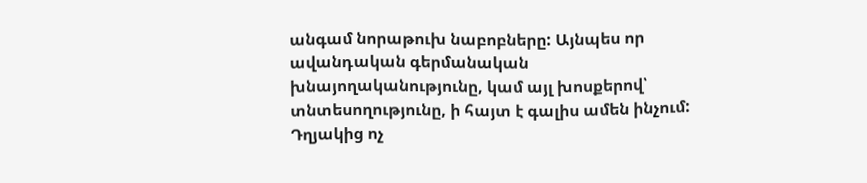անգամ նորաթուխ նաբոբները: Այնպես որ ավանդական գերմանական խնայողականությունը, կամ այլ խոսքերով՝ տնտեսողությունը, ի հայտ է գալիս ամեն ինչում:
Դղյակից ոչ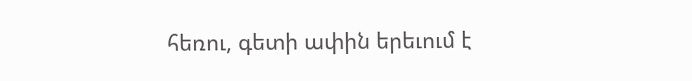հեռու, գետի ափին երեւում է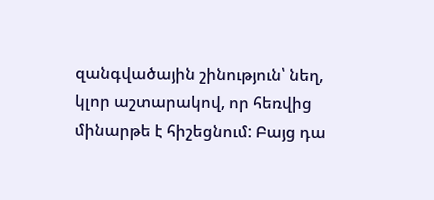զանգվածային շինություն՝ նեղ, կլոր աշտարակով, որ հեռվից մինարթե է հիշեցնում: Բայց դա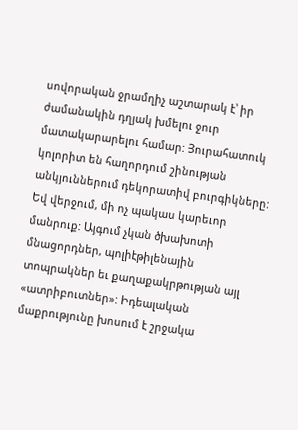սովորական ջրամղիչ աշտարակ է՝ իր ժամանակին դղյակ խմելու ջուր մատակարարելու համար: Յուրահատուկ կոլորիտ են հաղորդում շինության անկյուններում դեկորատիվ բուրգիկները:
Եվ վերջում, մի ոչ պակաս կարեւոր մանրուք: Այգում չկան ծխախոտի մնացորդներ, պոլիէթիլենային տոպրակներ եւ քաղաքակրթության այլ «ատրիբուտներ»: Իդեալական մաքրությունը խոսում է շրջակա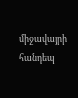միջավայրի հանդեպ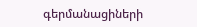գերմանացիների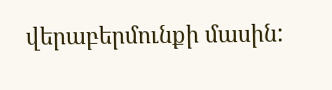վերաբերմունքի մասին: